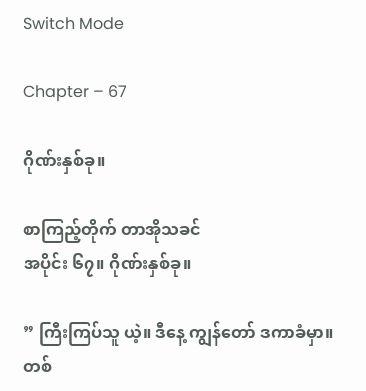Switch Mode

Chapter – 67

ဂိုဏ်းနှစ်ခု။

စာကြည့်တိုက် တာအိုသခင်
အပိုင်း ၆၇။ ဂိုဏ်းနှစ်ခု။

” ကြီးကြပ်သူ ယဲ့။ ဒီနေ့ ကျွန်တော် ဒကာခံမှာ။ တစ်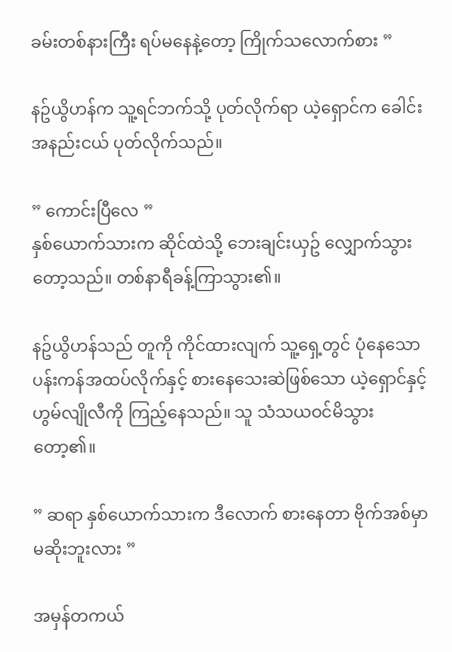ခမ်းတစ်နားကြီး ရပ်မနေနဲ့တော့ ကြိုက်သလောက်စား ”

နဥ်ယွိဟန်က သူ့ရင်ဘက်သို့ ပုတ်လိုက်ရာ ယဲ့ရှောင်က ခေါင်းအနည်းငယ် ပုတ်လိုက်သည်။

” ကောင်းပြီလေ ”
နှစ်ယောက်သားက ဆိုင်ထဲသို့ ဘေးချင်းယှဥ် လျှောက်သွားတော့သည်။ တစ်နာရီခန့်ကြာသွား၏။

နဥ်ယွိဟန်သည် တူကို ကိုင်ထားလျက် သူ့ရှေ့တွင် ပုံနေသော ပန်းကန်အထပ်လိုက်နှင့် စားနေသေးဆဲဖြစ်သော ယဲ့ရှောင်နှင့် ဟွမ်လျိုလီကို ကြည့်နေသည်။ သူ သံသယဝင်မိသွားတော့၏။

” ဆရာ နှစ်ယောက်သားက ဒီလောက် စားနေတာ ဗိုက်အစ်မှာ မဆိုးဘူးလား ”

အမှန်တကယ်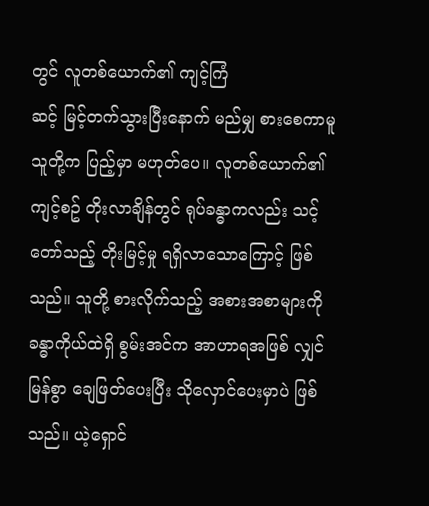တွင် လူတစ်ယောက်၏ ကျင့်ကြံ
ဆင့် မြင့်တက်သွားပြီးနောက် မည်မျှ စားစေကာမူ သူတို့က ပြည့်မှာ မဟုတ်ပေ။ လူတစ်ယောက်၏ ကျင့်စဥ် တိုးလာချိန်တွင် ရုပ်ခန္ဓာကလည်း သင့်တော်သည့် တိုးမြင့်မှု ရရှိလာသောကြောင့် ဖြစ်သည်။ သူတို့ စားလိုက်သည့် အစားအစာများကို ခန္ဓာကိုယ်ထဲရှိ စွမ်းအင်က အာဟာရအဖြစ် လျှင်မြန်စွာ ချေဖြတ်ပေးပြီး သိုလှောင်ပေးမှာပဲ ဖြစ်သည်။ ယဲ့ရှောင်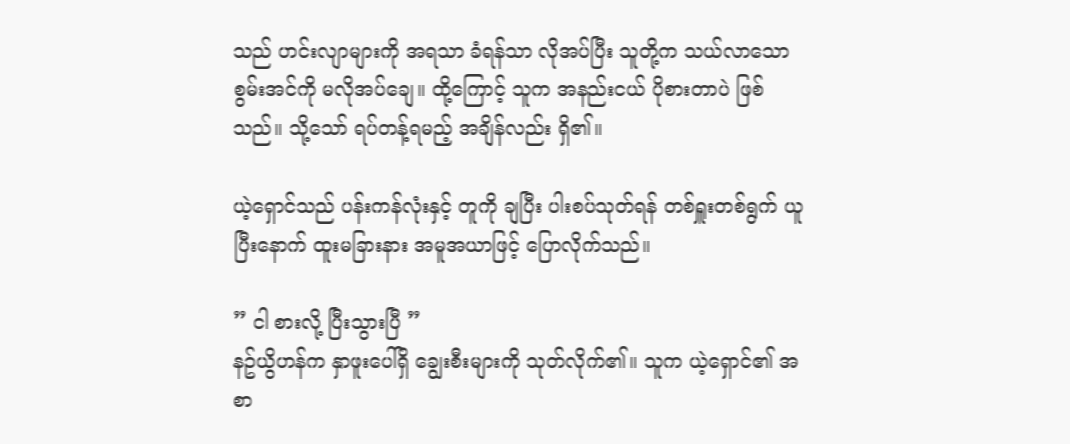သည် ဟင်းလျာများကို အရသာ ခံရန်သာ လိုအပ်ပြီး သူတို့က သယ်လာသော စွမ်းအင်ကို မလိုအပ်ချေ။ ထို့ကြောင့် သူက အနည်းငယ် ပိုစားတာပဲ ဖြစ်သည်။ သို့သော် ရပ်တန့်ရမည့် အချိန်လည်း ရှိ၏။

ယဲ့ရှောင်သည် ပန်းကန်လုံးနှင့် တူကို ချပြီး ပါးစပ်သုတ်ရန် တစ်ရှူးတစ်ရွက် ယူပြီးနောက် ထူးမခြားနား အမူအယာဖြင့် ပြောလိုက်သည်။

” ငါ စားလို့ ပြီးသွားပြီ ”
နဥ်ယွိဟန်က နှာဖူးပေါ်ရှိ ချွေးစီးများကို သုတ်လိုက်၏။ သူက ယဲ့ရှောင်၏ အစာ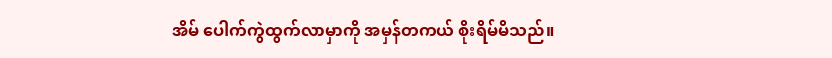အိမ် ပေါက်ကွဲထွက်လာမှာကို အမှန်တကယ် စိုးရိမ်မိသည်။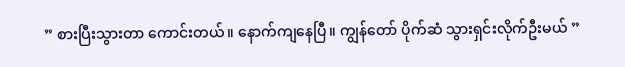” စားပြီးသွားတာ ကောင်းတယ်။ နောက်ကျနေပြီ။ ကျွန်တော် ပိုက်ဆံ သွားရှင်းလိုက်ဦးမယ် ”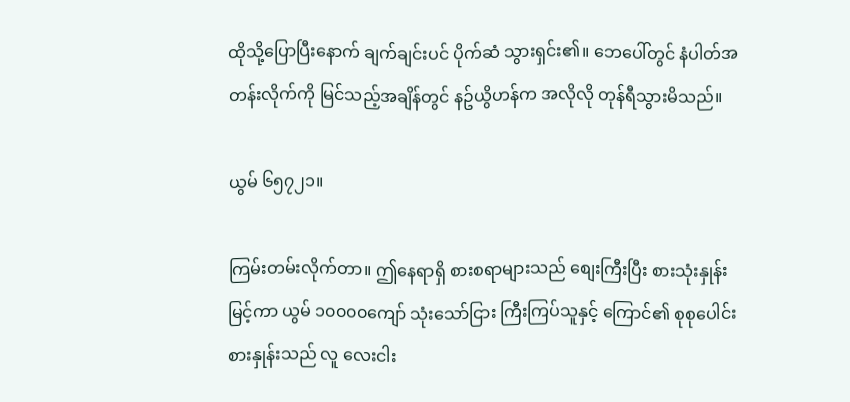ထိုသို့ပြောပြီးနောက် ချက်ချင်းပင် ပိုက်ဆံ သွားရှင်း၏။ ဘေပေါ်တွင် နံပါတ်အတန်းလိုက်ကို မြင်သည့်အချိန်တွင် နဥ်ယွိဟန်က အလိုလို တုန်ရီသွားမိသည်။

ယွမ် ၆၅၇၂၁။

ကြမ်းတမ်းလိုက်တာ။ ဤနေရာရှိ စားစရာများသည် စျေးကြီးပြီး စားသုံးနှုန်းမြင့်ကာ ယွမ် ၁၀၀၀၀ကျော် သုံးသော်ငြား ကြီးကြပ်သူနှင့် ကြောင်၏ စုစုပေါင်း စားနှုန်းသည် လူ လေးငါး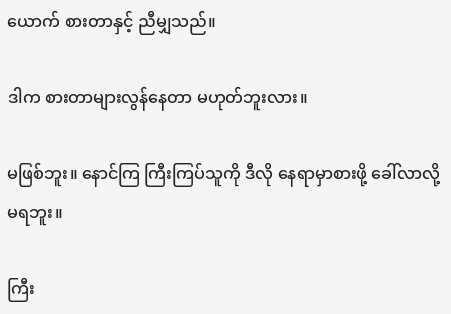ယောက် စားတာနှင့် ညီမျှသည်။

ဒါက စားတာများလွန်နေတာ မဟုတ်ဘူးလား။

မဖြစ်ဘူး။ နောင်ကြ ကြီးကြပ်သူကို ဒီလို နေရာမှာစားဖို့ ခေါ်လာလို့ မရဘူး။

ကြီး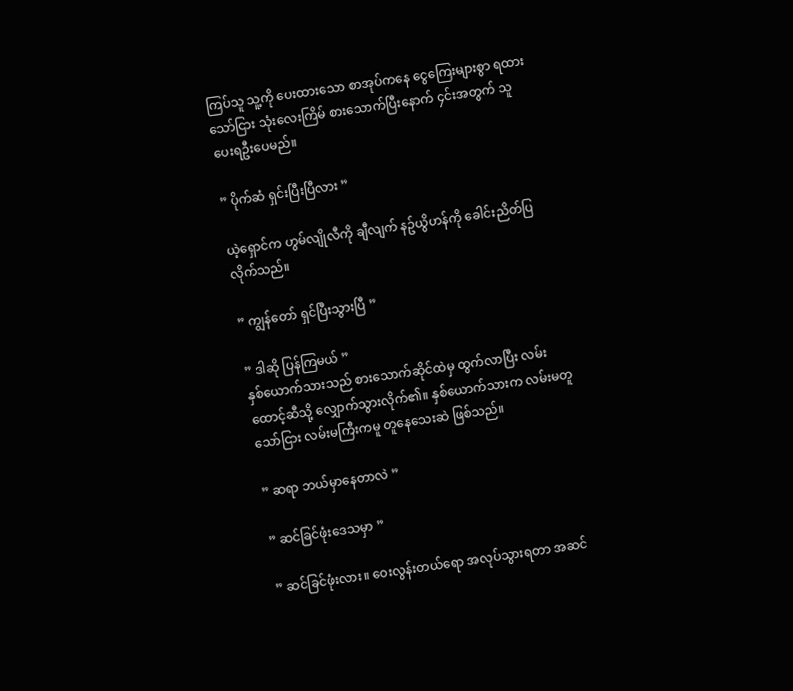ကြပ်သူ သူ့ကို ပေးထားသော စာအုပ်ကနေ ငွေကြေးများစွာ ရထားသော်ငြား သုံးလေးကြိမ် စားသောက်ပြီးနောက် ၄င်းအတွက် သူ ပေးရဦးပေမည်။

” ပိုက်ဆံ ရှင်းပြီးပြီလား ”

ယဲ့ရှောင်က ဟွမ်လျိုလီကို ချီလျက် နဥ်ယွိဟန်ကို ခေါင်းညိတ်ပြလိုက်သည်။

” ကျွန်တော် ရှင်ပြီးသွားပြီ ”

” ဒါဆို ပြန်ကြမယ် ”
နှစ်ယောက်သားသည် စားသောက်ဆိုင်ထဲမှ ထွက်လာပြီး လမ်းထောင့်ဆီသို့ လျှောက်သွားလိုက်၏။ နှစ်ယောက်သားက လမ်းမတူသော်ငြား လမ်းမကြီးကမူ တူနေသေးဆဲ ဖြစ်သည်။

” ဆရာ ဘယ်မှာနေတာလဲ ”

” ဆင်ခြင်ဖုံးဒေသမှာ ”

” ဆင်ခြင်ဖုံးလား။ ဝေးလွန်းတယ်ရော အလုပ်သွားရတာ အဆင်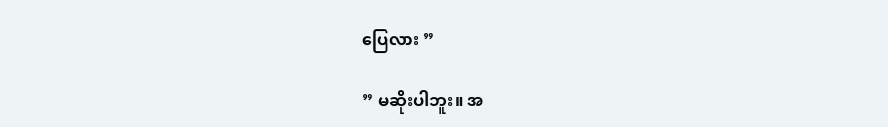ပြေလား ”

” မဆိုးပါဘူး။ အ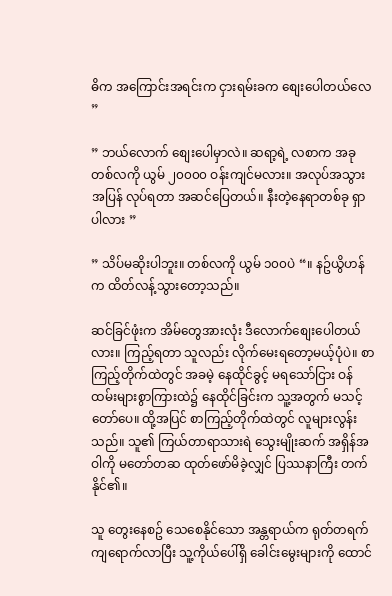ဓိက အကြောင်းအရင်းက ငှားရမ်းခက စျေးပေါတယ်လေ ”

” ဘယ်လောက် စျေးပေါမှာလဲ။ ဆရာ့ရဲ့ လစာက အခု တစ်လကို ယွမ် ၂၀၀၀၀ ဝန်းကျင်မလား။ အလုပ်အသွားအပြန် လုပ်ရတာ အဆင်ပြေတယ်။ နီးတဲ့နေရာတစ်ခု ရှာပါလား ”

” သိပ်မဆိုးပါဘူး။ တစ်လကို ယွမ် ၁၀၀ပဲ “။ နဥ်ယွိဟန်က ထိတ်လန့်သွားတော့သည်။

ဆင်ခြင်ဖုံးက အိမ်တွေအားလုံး ဒီလောက်စျေးပေါတယ်လား။ ကြည့်ရတာ သူလည်း လိုက်မေးရတော့မယ့်ပုံပဲ။ စာကြည့်တိုက်ထဲတွင် အခမဲ့ နေထိုင်ခွင့် မရသော်ငြား ဝန်ထမ်းများစွာကြားထဲ၌ နေထိုင်ခြင်းက သူ့အတွက် မသင့်တော်ပေ။ ထို့အပြင် စာကြည့်တိုက်ထဲတွင် လူများလွန်းသည်။ သူ၏ ကြယ်တာရာသားရဲ သွေးမျိုးဆက် အရှိန်အဝါကို မတော်တဆ ထုတ်ဖော်မိခဲ့လျှင် ပြဿနာကြီး တက်နိုင်၏။

သူ တွေးနေစဥ် သေစေနိုင်သော အန္တရာယ်က ရုတ်တရက် ကျရောက်လာပြီး သူ့ကိုယ်ပေါ်ရှိ ခေါင်းမွေးများကို ထောင်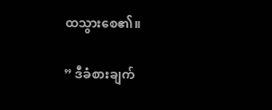ထသွားစေ၏။

” ဒီခံစားချက်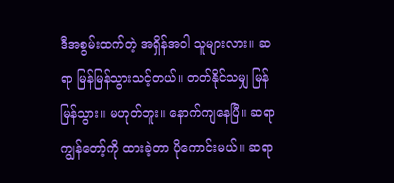ဒီအစွမ်းထက်တဲ့ အရှိန်အဝါ သူများလား။ ဆရာ မြန်မြန်သွားသင့်တယ်။ တတ်နိုင်သမျှ မြန်မြန်သွား။ မဟုတ်ဘူး။ နောက်ကျနေပြီ။ ဆရာ ကျွန်တော့်ကို ထားခဲ့တာ ပိုကောင်းမယ်။ ဆရာ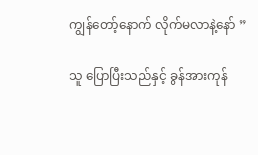ကျွန်တော့်နောက် လိုက်မလာနဲ့နော် ”

သူ ပြောပြီးသည်နှင့် ခွန်အားကုန်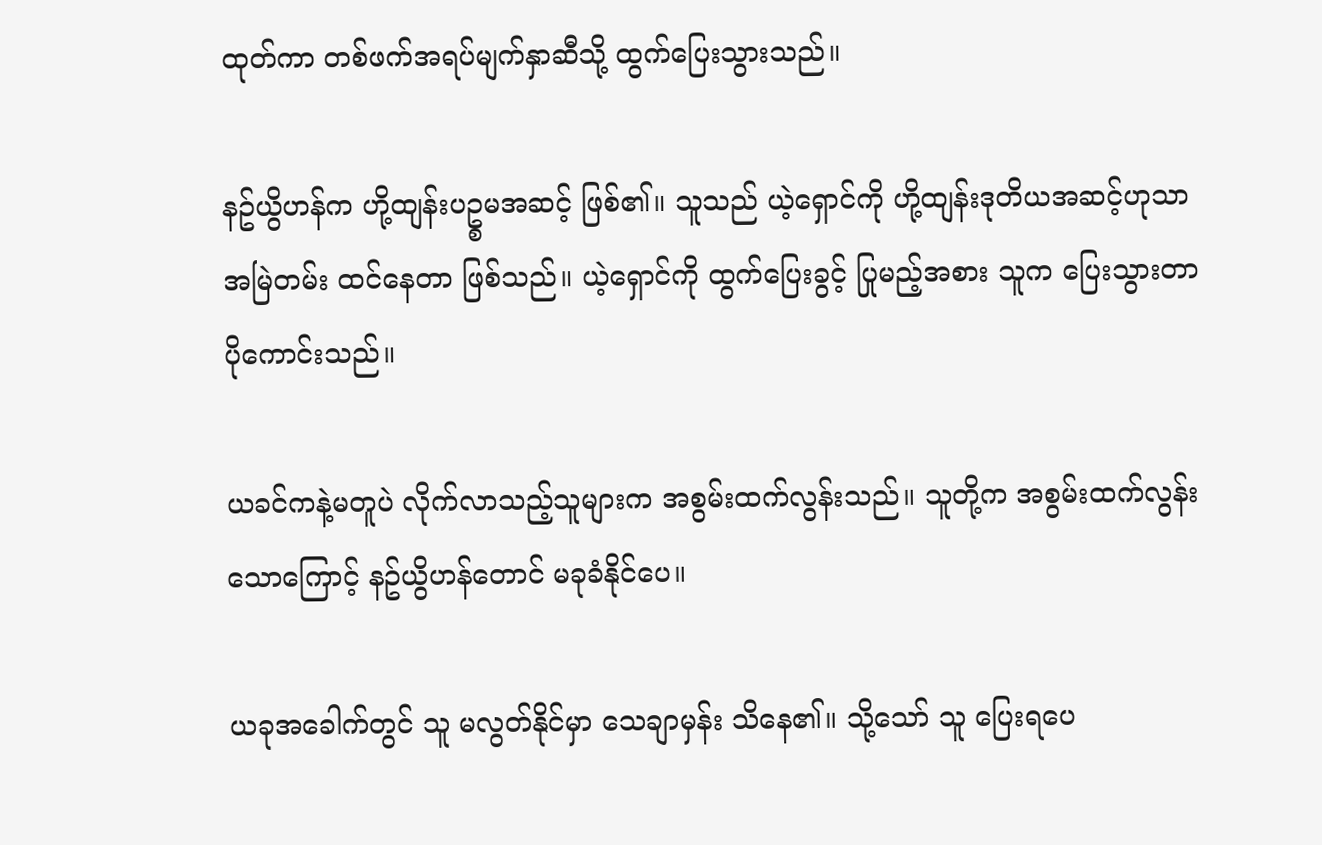ထုတ်ကာ တစ်ဖက်အရပ်မျက်နှာဆီသို့ ထွက်ပြေးသွားသည်။

နဥ်ယွိဟန်က ဟို့ထျန်းပဥ္စမအဆင့် ဖြစ်၏။ သူသည် ယဲ့ရှောင်ကို ဟို့ထျန်းဒုတိယအဆင့်ဟုသာ အမြဲတမ်း ထင်နေတာ ဖြစ်သည်။ ယဲ့ရှောင်ကို ထွက်ပြေးခွင့် ပြုမည့်အစား သူက ပြေးသွားတာ ပိုကောင်းသည်။

ယခင်ကနဲ့မတူပဲ လိုက်လာသည့်သူများက အစွမ်းထက်လွန်းသည်။ သူတို့က အစွမ်းထက်လွန်းသောကြောင့် နဥ်ယွိဟန်တောင် မခုခံနိုင်ပေ။

ယခုအခေါက်တွင် သူ မလွတ်နိုင်မှာ သေချာမှန်း သိနေ၏။ သို့သော် သူ ပြေးရပေ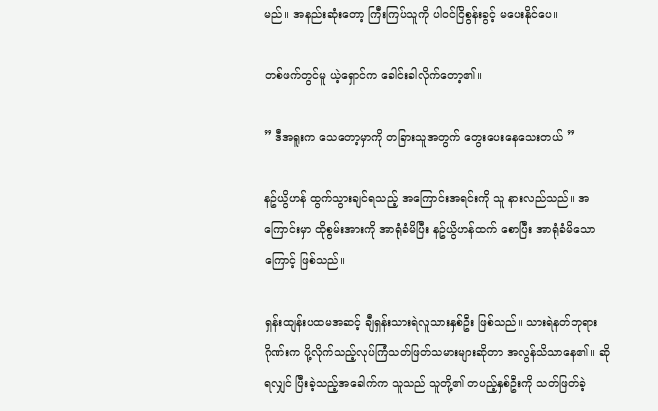မည်။ အနည်းဆုံးတော့ ကြီးကြပ်သူကို ပါဝင်ငြိစွန်းခွင့် မပေးနိုင်ပေ။

တစ်ဖက်တွင်မူ ယဲ့ရှောင်က ခေါင်းခါလိုက်တော့၏။

” ဒီအရူးက သေတော့မှာကို တခြားသူအတွက် တွေးပေးနေသေးတယ် ”

နဥ်ယွိဟန် ထွက်သွားချင်ရသည့် အကြောင်းအရင်းကို သူ နားလည်သည်။ အကြောင်းမှာ ထိုစွမ်းအားကို အာရုံခံမိပြီး နဥ်ယွိဟန်ထက် စောပြီး အာရုံခံမိသောကြောင့် ဖြစ်သည်။

ရှန်းထျန်းပထမအဆင့် ချီရှန်းသားရဲလူသားနှစ်ဦး ဖြစ်သည်။ သားရဲနတ်ဘုရားဂိုဏ်းက ပို့လိုက်သည့်လုပ်ကြံသတ်ဖြတ်သမားများဆိုတာ အလွန်သိသာနေ၏။ ဆိုရလျှင် ပြီးခဲ့သည့်အခေါက်က သူသည် သူတို့၏ တပည့်နှစ်ဦးကို သတ်ဖြတ်ခဲ့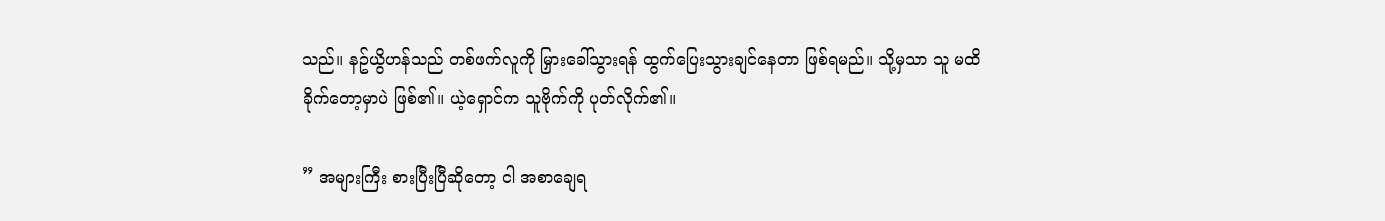သည်။ နဥ်ယွိဟန်သည် တစ်ဖက်လူကို မြှားခေါ်သွားရန် ထွက်ပြေးသွားချင်နေတာ ဖြစ်ရမည်။ သို့မှသာ သူ မထိခိုက်တော့မှာပဲ ဖြစ်၏။ ယဲ့ရှောင်က သူဗိုက်ကို ပုတ်လိုက်၏။

” အများကြီး စားပြီးပြီဆိုတော့ ငါ အစာချေရ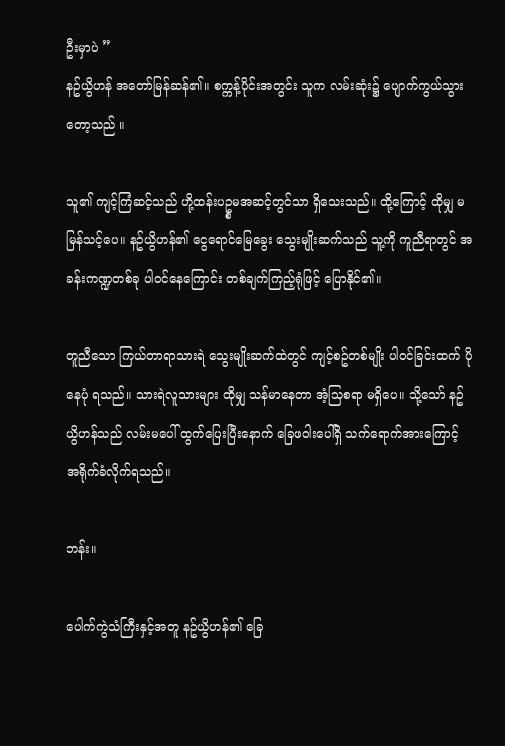ဦးမှာပဲ ”
နဥ်ယွိဟန် အတော်မြန်ဆန်၏။ စက္ကန့်ပိုင်းအတွင်း သူက လမ်းဆုံး၌ ပျောက်ကွယ်သွားတော့သည် ။

သူ၏ ကျင့်ကြံဆင့်သည် ဟို့ထန်းပဥ္စမအဆင့်တွင်သာ ရှိသေးသည်။ ထို့ကြောင့် ထိုမျှ မမြန်သင့်ပေ။ နဥ်ယွိဟန်၏ ငွေရောင်မြေခွေး သွေးမျိုးဆက်သည် သူ့ကို ကူညီရာတွင် အခန်းကဏ္ဍတစ်ခု ပါဝင်နေကြောင်း တစ်ချက်ကြည့်ရုံဖြင့် ပြောနိုင်၏။

တူညီသော ကြယ်တာရာသားရဲ သွေးမျိုးဆက်ထဲတွင် ကျင့်စဥ်တစ်မျိုး ပါဝင်ခြင်းထက် ပိုနေပုံ ရသည်။ သားရဲလူသားများ ထိုမျှ သန်မာနေတာ အံ့သြစရာ မရှိပေ။ သို့သော် နဥ်ယွိဟန်သည် လမ်းမပေါ် ထွက်ပြေးပြီးနောက် ခြေဖဝါးပေါ်ရှိ သက်ရောက်အားကြောင့် အရိုက်ခံလိုက်ရသည်။

ဘန်း။

ပေါက်ကွဲသံကြီးနှင့်အတူ နဥ်ယွိဟန်၏ ခြေ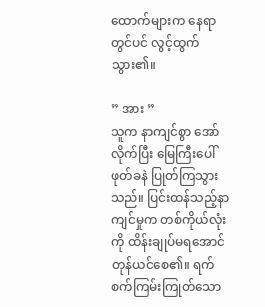ထောက်များက နေရာတွင်ပင် လွင့်ထွက်သွား၏။

” အား ”
သူက နာကျင်စွာ အော်လိုက်ပြီး မြေကြီးပေါ် ဖုတ်ခနဲ ပြုတ်ကြသွားသည်။ ပြင်းထန်သည့်နာကျင်မှုက တစ်ကိုယ်လုံးကို ထိန်းချုပ်မရအောင် တုန်ယင်စေ၏။ ရက်စက်ကြမ်းကြုတ်သော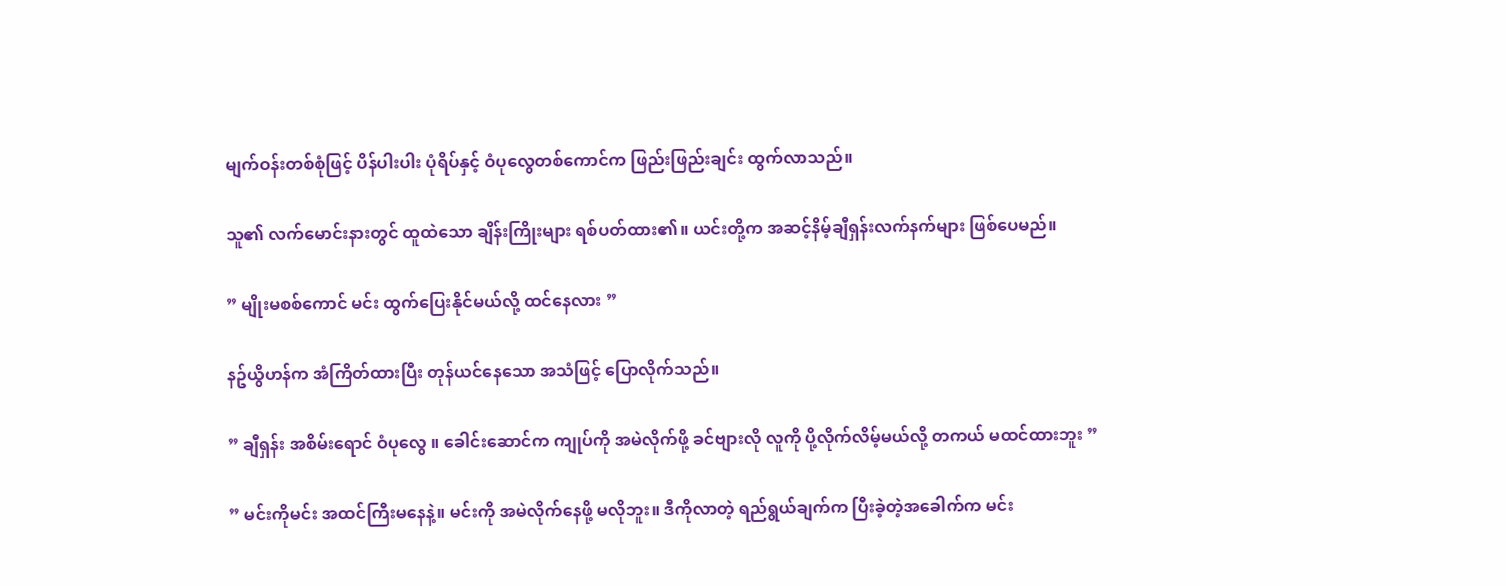မျက်ဝန်းတစ်စုံဖြင့် ပိန်ပါးပါး ပုံရိပ်နှင့် ဝံပုလွေတစ်ကောင်က ဖြည်းဖြည်းချင်း ထွက်လာသည်။

သူ၏ လက်မောင်းနားတွင် ထူထဲသော ချိန်းကြိုးများ ရစ်ပတ်ထား၏။ ယင်းတို့က အဆင့်နိမ့်ချီရှန်းလက်နက်များ ဖြစ်ပေမည်။

” မျိုးမစစ်ကောင် မင်း ထွက်ပြေးနိုင်မယ်လို့ ထင်နေလား ”

နဥ်ယွိဟန်က အံကြိတ်ထားပြီး တုန်ယင်နေသော အသံဖြင့် ပြောလိုက်သည်။

” ချီရှန်း အစိမ်းရောင် ဝံပုလွေ ။ ခေါင်းဆောင်က ကျုပ်ကို အမဲလိုက်ဖို့ ခင်ဗျားလို လူကို ပို့လိုက်လိမ့်မယ်လို့ တကယ် မထင်ထားဘူး ”

” မင်းကိုမင်း အထင်ကြီးမနေနဲ့။ မင်းကို အမဲလိုက်နေဖို့ မလိုဘူး။ ဒီကိုလာတဲ့ ရည်ရွယ်ချက်က ပြီးခဲ့တဲ့အခေါက်က မင်း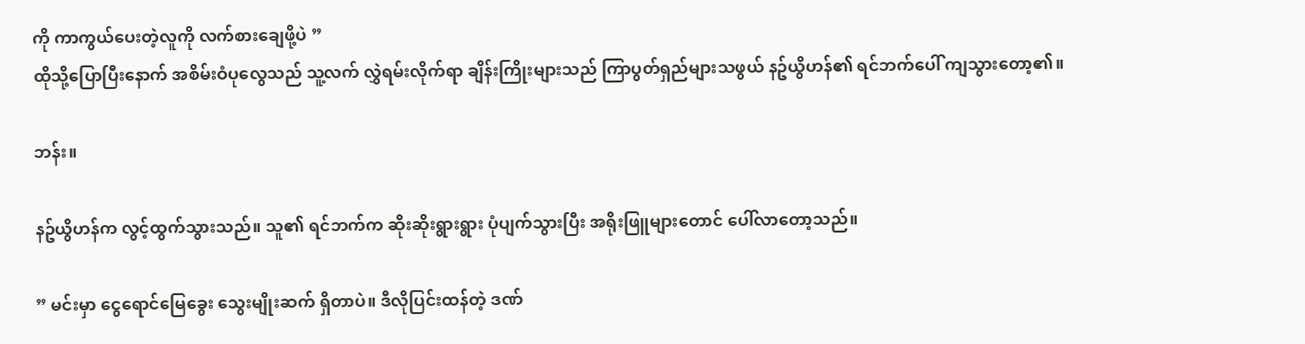ကို ကာကွယ်ပေးတဲ့လူကို လက်စားချေဖို့ပဲ ”
ထိုသို့ပြောပြီးနောက် အစိမ်းဝံပုလွေသည် သူ့လက် လွှဲရမ်းလိုက်ရာ ချိန်းကြိုးများသည် ကြာပွတ်ရှည်များသဖွယ် နဥ်ယွိဟန်၏ ရင်ဘက်ပေါ် ကျသွားတော့၏။

ဘန်း။

နဥ်ယွိဟန်က လွင့်ထွက်သွားသည်။ သူ၏ ရင်ဘက်က ဆိုးဆိုးရွားရွား ပုံပျက်သွားပြီး အရိုးဖြူများတောင် ပေါ်လာတော့သည်။

” မင်းမှာ ငွေရောင်မြေခွေး သွေးမျိုးဆက် ရှိတာပဲ။ ဒီလိုပြင်းထန်တဲ့ ဒဏ်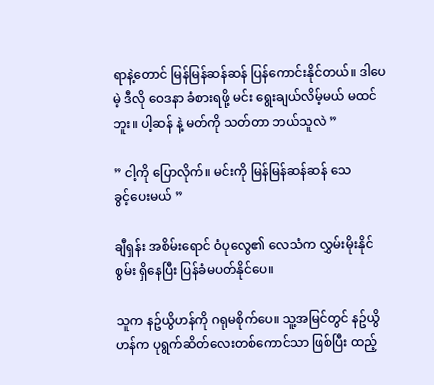ရာနဲ့တောင် မြန်မြန်ဆန်ဆန် ပြန်ကောင်းနိုင်တယ်။ ဒါပေမဲ့ ဒီလို ဝေဒနာ ခံစားရဖို့ မင်း ရွေးချယ်လိမ့်မယ် မထင်ဘူး။ ပါ့ဆန် နဲ့ မတ်ကို သတ်တာ ဘယ်သူလဲ ”

” ငါ့ကို ပြောလိုက်။ မင်းကို မြန်မြန်ဆန်ဆန် သေ
ခွင့်ပေးမယ် ”

ချီရှန်း အစိမ်းရောင် ဝံပုလွေ၏ လေသံက လွှမ်းမိုးနိုင်စွမ်း ရှိနေပြီး ပြန်ခံမပတ်နိုင်ပေ။

သူက နဥ်ယွိဟန်ကို ဂရုမစိုက်ပေ။ သူ့အမြင်တွင် နဥ်ယွိဟန်က ပုရွက်ဆိတ်လေးတစ်ကောင်သာ ဖြစ်ပြီး ထည့်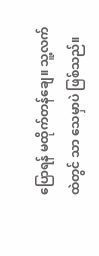ပြောရန် မထိုက်တန်ချေ။ သူ့လက်ထဲတွင် သာ သေမှာပဲ ဖြစ်သည်။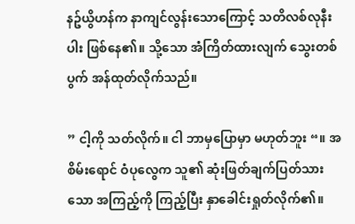နဥ်ယွိဟန်က နာကျင်လွန်းသောကြောင့် သတိလစ်လုနီးပါး ဖြစ်နေ၏။ သို့သော အံကြိတ်ထားလျက် သွေးတစ်ပွက် အန်ထုတ်လိုက်သည်။

” ငါ့ကို သတ်လိုက်။ ငါ ဘာမှပြောမှာ မဟုတ်ဘူး “။ အစိမ်းရောင် ဝံပုလွေက သူ၏ ဆုံးဖြတ်ချက်ပြတ်သားသော အကြည့်ကို ကြည့်ပြီး နှာခေါင်းရှုတ်လိုက်၏။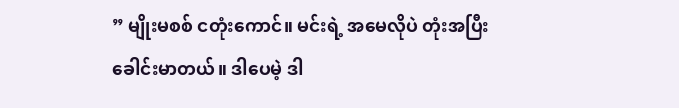” မျိုးမစစ် ငတုံးကောင်။ မင်းရဲ့ အမေလိုပဲ တုံးအပြီး ခေါင်းမာတယ်။ ဒါပေမဲ့ ဒါ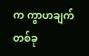က ကွာဟချက်တစ်ခု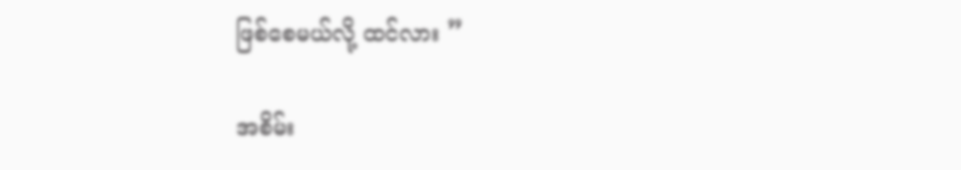ဖြစ်စေမယ်လို့ ထင်လား ”

အစိမ်း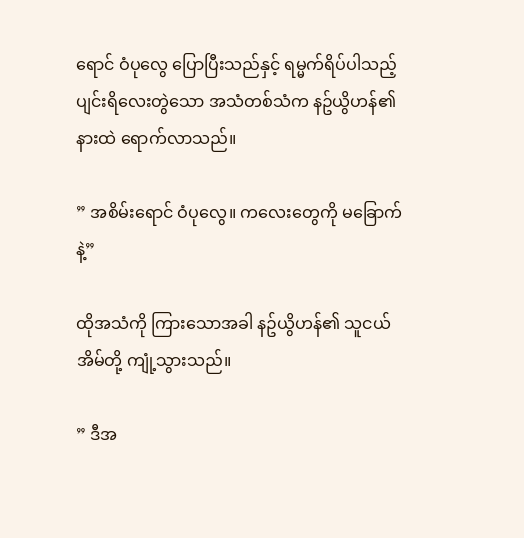ရောင် ဝံပုလွေ ပြောပြီးသည်နှင့် ရမ္မက်ရိပ်ပါသည့် ပျင်းရိလေးတွဲသော အသံတစ်သံက နဥ်ယွိဟန်၏ နားထဲ ရောက်လာသည်။

” အစိမ်းရောင် ဝံပုလွေ။ ကလေးတွေကို မခြောက်နဲ့”

ထိုအသံကို ကြားသောအခါ နဥ်ယွိဟန်၏ သူငယ်အိမ်တို့ ကျုံ့သွားသည်။

” ဒီအ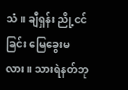သံ။ ချီရှန်း ညို့ငင်ခြင်း မြေခွေးမလား။ သားရဲနတ်ဘု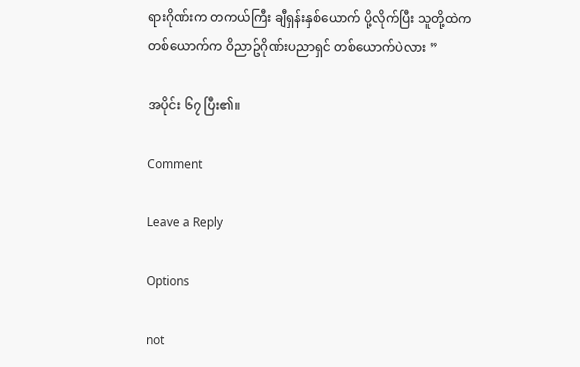ရားဂိုဏ်းက တကယ်ကြီး ချီရှန်းနှစ်ယောက် ပို့လိုက်ပြီး သူတို့ထဲက တစ်ယောက်က ဝိညာဥ်ဂိုဏ်းပညာရှင် တစ်ယောက်ပဲလား ”

အပိုင်း ၆၇ ပြီး၏။

Comment

Leave a Reply

Options

not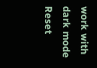work with dark mode
Reset